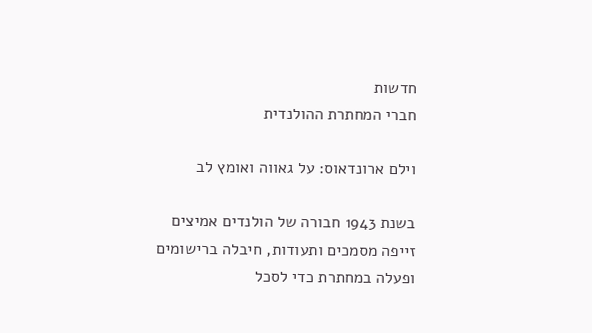חדשות
חברי המחתרת ההולנדית

וילם ארונדאוס: על גאווה ואומץ לב

בשנת 1943 חבורה של הולנדים אמיצים זייפה מסמכים ותעודות, חיבלה ברישומים ופעלה במחתרת כדי לסכל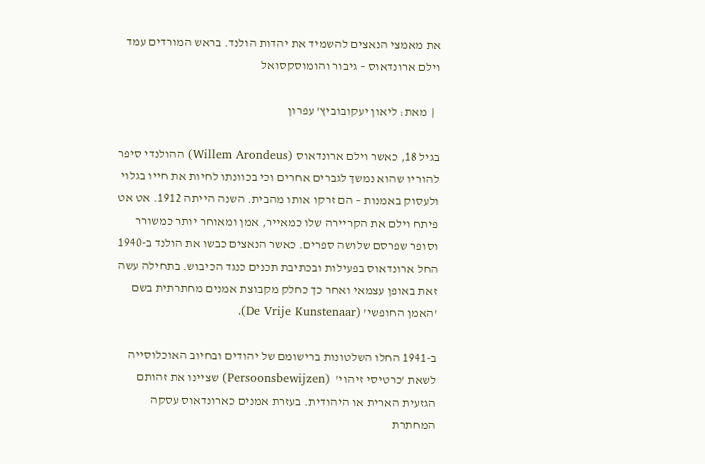את מאמצי הנאצים להשמיד את יהדות הולנד. בראש המורדים עמד וילם ארונדאוס – גיבור והומוסקסואל

  |  מאת: ליאון יעקובוביץ' עפרון

בגיל 18, כאשר וילם ארונדאוס (Willem Arondeus) ההולנדי סיפר להוריו שהוא נמשך לגברים אחרים וכי בכוונתו לחיות את חייו בגלוי ולעסוק באמנות – הם זרקו אותו מהבית. השנה הייתה 1912. אט אט פיתח וילם את הקריירה שלו כמאייר, אמן ומאוחר יותר כמשורר וסופר שפרסם שלושה ספרים. כאשר הנאצים כבשו את הולנד ב-1940 החל ארונדאוס בפעילות ובכתיבת תכנים כנגד הכיבוש. בתחילה עשה זאת באופן עצמאי ואחר כך כחלק מקבוצת אמנים מחתרתית בשם 'האמן החופשי' (De Vrije Kunstenaar).

ב-1941 החלו השלטונות ברישומם של יהודים ובחיוב האוכלוסייה לשאת 'כרטיסי זיהוי'  (Persoonsbewijzen) שציינו את זהותם הגזעית הארית או היהודית. בעזרת אמנים כארונדאוס עסקה המחתרת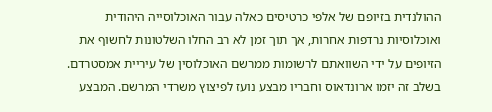ההולנדית בזיופם של אלפי כרטיסים כאלה עבור האוכלוסייה היהודית ואוכלוסיות נרדפות אחרות, אך תוך זמן לא רב החלו השלטונות לחשוף את הזיופים על ידי השוואתם לרשומות ממרשם האוכלוסין של עיריית אמסטרדם. בשלב זה יזמו ארונדאוס וחבריו מבצע נועז לפיצוץ משרדי המרשם. המבצע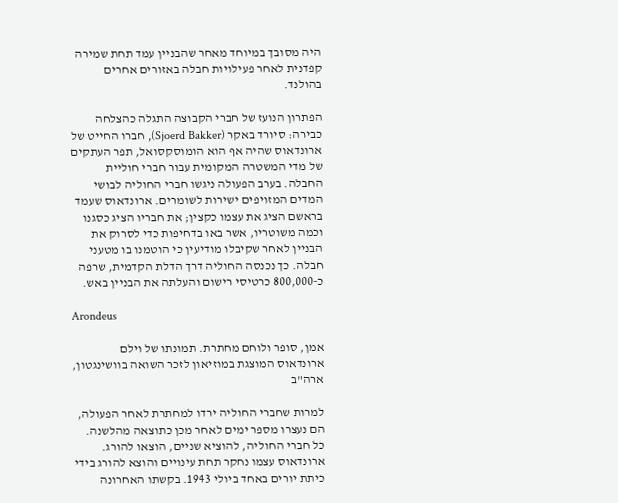היה מסובך במיוחד מאחר שהבניין עמד תחת שמירה קפדנית לאחר פעילויות חבלה באזורים אחרים בהולנד.

הפתרון הנועז של חברי הקבוצה התגלה כהצלחה כבירה: סיורד באקר (Sjoerd Bakker), חברו החייט של ארונדאוס שהיה אף הוא הומוסקסואל, תפר העתקים של מדי המשטרה המקומית עבור חברי חוליית החבלה. בערב הפעולה ניגשו חברי החוליה לבושי המדים המזויפים ישירות לשומרים. ארונדאוס שעמד בראשם הציג את עצמו כקצין; את חבריו הציג כסגנו וכמה משוטריו, אשר באו בדחיפות כדי לסרוק את הבניין לאחר שקיבלו מודיעין כי הוטמנו בו מטעני חבלה. כך נכנסה החוליה דרך הדלת הקדמית, שרפה כ-800,000 כרטיסי רישום והעלתה את הבניין באש.

Arondeus

אמן, סופר ולוחם מחתרת. תמונתו של וילם ארונדאוס המוצגת במוזיאון לזכר השואה בוושינגטון, ארה"ב

למרות שחברי החוליה ירדו למחתרת לאחר הפעולה, הם נעצרו מספר ימים לאחר מכן כתוצאה מהלשנה. כל חברי החוליה, להוציא שניים, הוצאו להורג. ארונדאוס עצמו נחקר תחת עינויים והוצא להורג בידי כיתת יורים באחד ביולי 1943. בקשתו האחרונה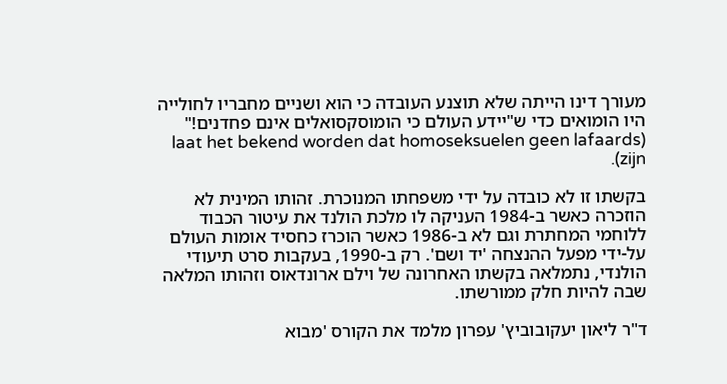מעורך דינו הייתה שלא תוצנע העובדה כי הוא ושניים מחבריו לחולייה היו הומואים כדי ש"יידע העולם כי הומוסקסואלים אינם פחדנים!" (laat het bekend worden dat homoseksuelen geen lafaards zijn).

בקשתו זו לא כובדה על ידי משפחתו המנוכרת. זהותו המינית לא הוזכרה כאשר ב-1984 העניקה לו מלכת הולנד את עיטור הכבוד ללוחמי המחתרת וגם לא ב-1986 כאשר הוכרז כחסיד אומות העולם על-ידי מפעל ההנצחה 'יד ושם'. רק ב-1990, בעקבות סרט תיעודי הולנדי, נתמלאה בקשתו האחרונה של וילם ארונדאוס וזהותו המלאה שבה להיות חלק ממורשתו.

ד"ר ליאון יעקובוביץ' עפרון מלמד את הקורס 'מבוא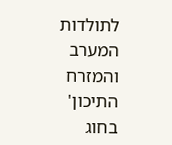לתולדות המערב והמזרח התיכון' בחוג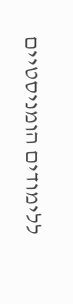ללימודים הומניסטיים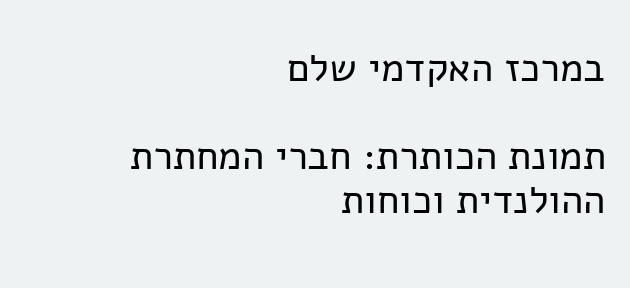במרכז האקדמי שלם

תמונת הכותרת: חברי המחתרת ההולנדית וכוחות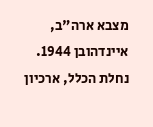מצבא ארה"ב, איינדהובן 1944. נחלת הכלל, ארכיון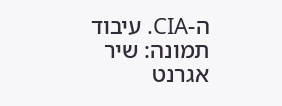ה-CIA. עיבוד תמונה: שיר אגרנט